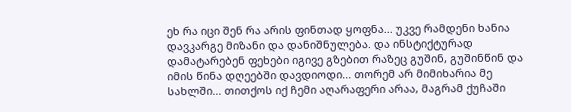ეხ რა იცი შენ რა არის ფინთად ყოფნა... უკვე რამდენი ხანია დავკარგე მიზანი და დანიშნულება. და ინსტიქტურად დამატარებენ ფეხები იგივე გზებით რაზეც გუშინ, გუშინწინ და იმის წინა დღეებში დავდიოდი... თორემ არ მიმიხარია მე სახლში... თითქოს იქ ჩემი აღარაფერი არაა, მაგრამ ქუჩაში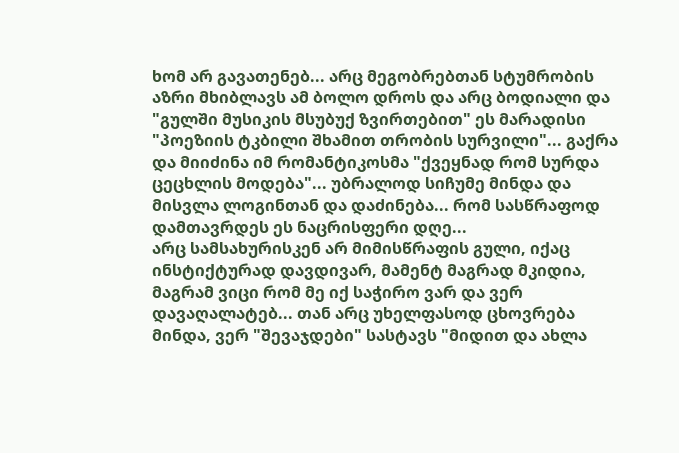ხომ არ გავათენებ... არც მეგობრებთან სტუმრობის აზრი მხიბლავს ამ ბოლო დროს და არც ბოდიალი და "გულში მუსიკის მსუბუქ ზვირთებით" ეს მარადისი "პოეზიის ტკბილი შხამით თრობის სურვილი"... გაქრა და მიიძინა იმ რომანტიკოსმა "ქვეყნად რომ სურდა ცეცხლის მოდება"... უბრალოდ სიჩუმე მინდა და მისვლა ლოგინთან და დაძინება... რომ სასწრაფოდ დამთავრდეს ეს ნაცრისფერი დღე...
არც სამსახურისკენ არ მიმისწრაფის გული, იქაც ინსტიქტურად დავდივარ, მამენტ მაგრად მკიდია, მაგრამ ვიცი რომ მე იქ საჭირო ვარ და ვერ დავაღალატებ... თან არც უხელფასოდ ცხოვრება მინდა, ვერ "შევაჯდები" სასტავს "მიდით და ახლა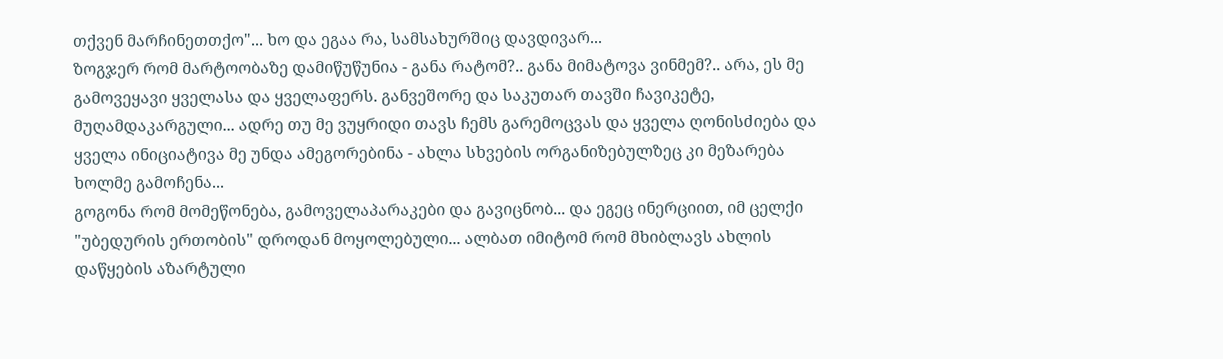თქვენ მარჩინეთთქო"... ხო და ეგაა რა, სამსახურშიც დავდივარ...
ზოგჯერ რომ მარტოობაზე დამიწუწუნია - განა რატომ?.. განა მიმატოვა ვინმემ?.. არა, ეს მე გამოვეყავი ყველასა და ყველაფერს. განვეშორე და საკუთარ თავში ჩავიკეტე, მუღამდაკარგული... ადრე თუ მე ვუყრიდი თავს ჩემს გარემოცვას და ყველა ღონისძიება და ყველა ინიციატივა მე უნდა ამეგორებინა - ახლა სხვების ორგანიზებულზეც კი მეზარება ხოლმე გამოჩენა...
გოგონა რომ მომეწონება, გამოველაპარაკები და გავიცნობ... და ეგეც ინერციით, იმ ცელქი "უბედურის ერთობის" დროდან მოყოლებული... ალბათ იმიტომ რომ მხიბლავს ახლის დაწყების აზარტული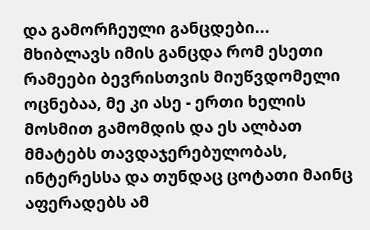და გამორჩეული განცდები... მხიბლავს იმის განცდა რომ ესეთი რამეები ბევრისთვის მიუწვდომელი ოცნებაა, მე კი ასე - ერთი ხელის მოსმით გამომდის და ეს ალბათ მმატებს თავდაჯერებულობას, ინტერესსა და თუნდაც ცოტათი მაინც აფერადებს ამ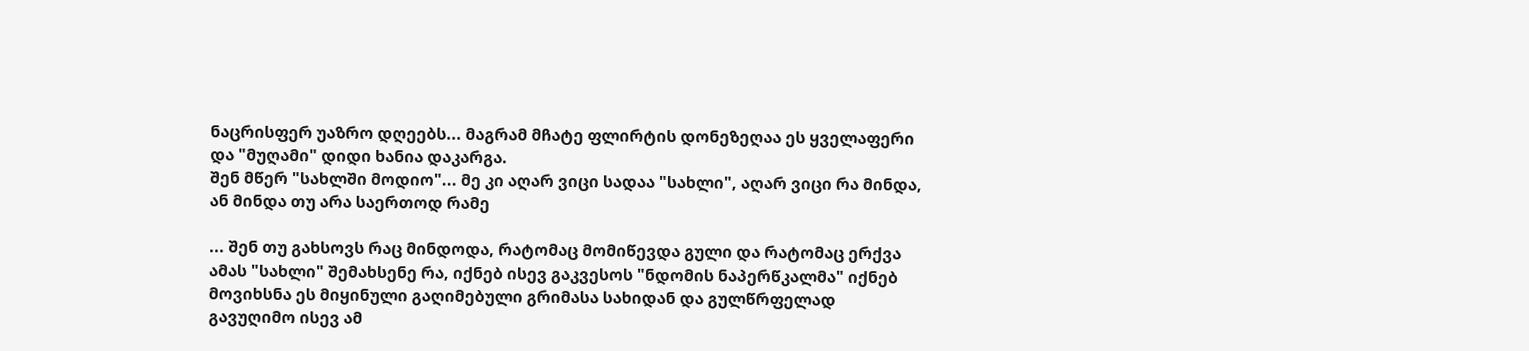ნაცრისფერ უაზრო დღეებს... მაგრამ მჩატე ფლირტის დონეზეღაა ეს ყველაფერი და "მუღამი" დიდი ხანია დაკარგა.
შენ მწერ "სახლში მოდიო"... მე კი აღარ ვიცი სადაა "სახლი", აღარ ვიცი რა მინდა, ან მინდა თუ არა საერთოდ რამე

... შენ თუ გახსოვს რაც მინდოდა, რატომაც მომიწევდა გული და რატომაც ერქვა ამას "სახლი" შემახსენე რა, იქნებ ისევ გაკვესოს "ნდომის ნაპერწკალმა" იქნებ მოვიხსნა ეს მიყინული გაღიმებული გრიმასა სახიდან და გულწრფელად გავუღიმო ისევ ამ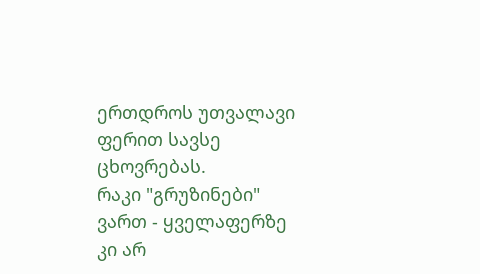ერთდროს უთვალავი ფერით სავსე ცხოვრებას.
რაკი "გრუზინები" ვართ - ყველაფერზე კი არ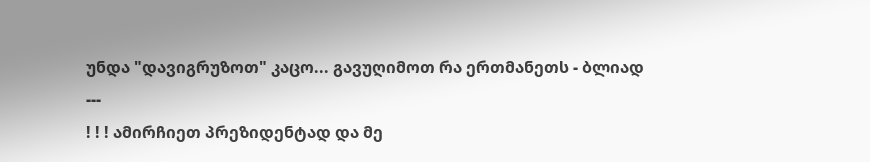უნდა "დავიგრუზოთ" კაცო... გავუღიმოთ რა ერთმანეთს - ბლიად
---
! ! ! ამირჩიეთ პრეზიდენტად და მე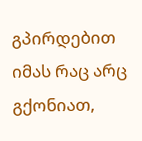გპირდებით იმას რაც არც გქონიათ,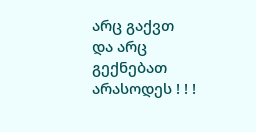არც გაქვთ და არც გექნებათ არასოდეს ! ! !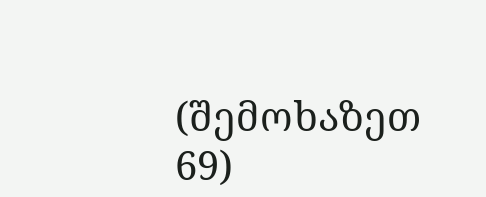(შემოხაზეთ 69)